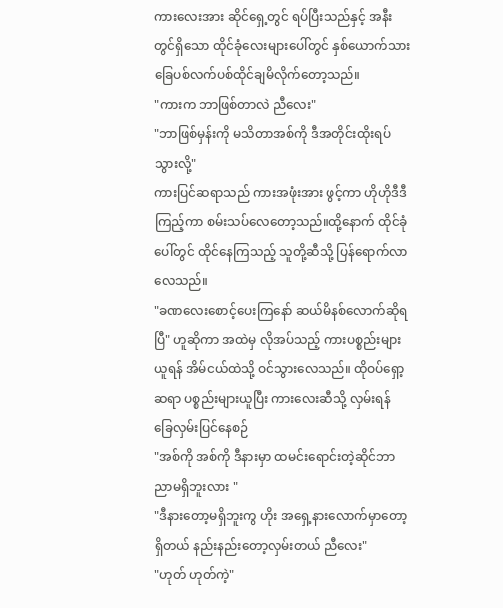ကားလေးအား ဆိုင်ရှေ့တွင် ရပ်ပြီးသည်နှင့် အနီးတွင်ရှိသော ထိုင်ခုံလေးများပေါ်တွင် နှစ်ယောက်သား ခြေပစ်လက်ပစ်ထိုင်ချမိလိုက်တော့သည်။
"ကားက ဘာဖြစ်တာလဲ ညီလေး"
"ဘာဖြစ်မှန်းကို မသိတာအစ်ကို ဒီအတိုင်းထိုးရပ်သွားလို့"
ကားပြင်ဆရာသည် ကားအဖုံးအား ဖွင့်ကာ ဟိုဟိုဒီဒီကြည့်ကာ စမ်းသပ်လေတော့သည်။ထို့နောက် ထိုင်ခုံပေါ်တွင် ထိုင်နေကြသည့် သူတို့ဆီသို့ ပြန်ရောက်လာလေသည်။
"ခဏလေးစောင့်ပေးကြနော် ဆယ်မိနစ်လောက်ဆိုရပြီ" ဟူဆိုကာ အထဲမှ လိုအပ်သည့် ကားပစ္စည်းများယူရန် အိမ်ငယ်ထဲသို့ ဝင်သွားလေသည်။ ထိုဝပ်ရှော့ဆရာ ပစ္စည်းများယူပြီး ကားလေးဆီသို့ လှမ်းရန် ခြေလှမ်းပြင်နေစဉ်
"အစ်ကို အစ်ကို ဒီနားမှာ ထမင်းရောင်းတဲ့ဆိုင်ဘာညာမရှိဘူးလား "
"ဒီနားတော့မရှိဘူးကွ ဟိုး အရှေ့နားလောက်မှာတော့ရှိတယ် နည်းနည်းတော့လှမ်းတယ် ညီလေး"
"ဟုတ် ဟုတ်ကဲ့"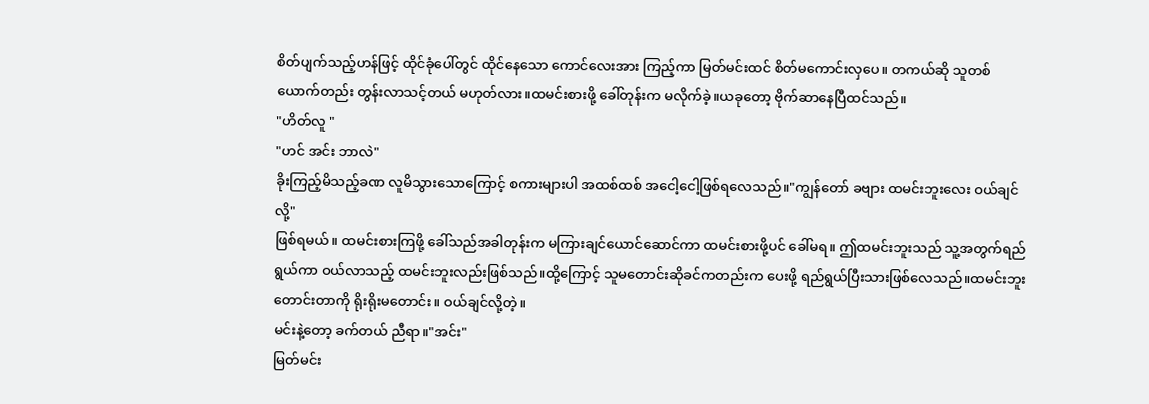စိတ်ပျက်သည့်ဟန်ဖြင့် ထိုင်ခုံပေါ်တွင် ထိုင်နေသော ကောင်လေးအား ကြည့်ကာ မြတ်မင်းထင် စိတ်မကောင်းလှပေ။ တကယ်ဆို သူတစ်ယောက်တည်း တွန်းလာသင့်တယ် မဟုတ်လား။ထမင်းစားဖို့ ခေါ်တုန်းက မလိုက်ခဲ့။ယခုတော့ ဗိုက်ဆာနေပြီထင်သည်။
"ဟိတ်လူ "
"ဟင် အင်း ဘာလဲ"
ခိုးကြည့်မိသည့်ခဏ လူမိသွားသောကြောင့် စကားများပါ အထစ်ထစ် အငေါ့ငေါ့ဖြစ်ရလေသည်။"ကျွန်တော် ခဗျား ထမင်းဘူးလေး ဝယ်ချင်လို့"
ဖြစ်ရမယ်။ ထမင်းစားကြဖို့ ခေါ်သည်အခါတုန်းက မကြားချင်ယောင်ဆောင်ကာ ထမင်းစားဖို့ပင် ခေါ်မရ။ ဤထမင်းဘူးသည် သူ့အတွက်ရည်ရွယ်ကာ ဝယ်လာသည့် ထမင်းဘူးလည်းဖြစ်သည်။ထို့ကြောင့် သူမတောင်းဆိုခင်ကတည်းက ပေးဖို့ ရည်ရွယ်ပြီးသားဖြစ်လေသည်။ထမင်းဘူးတောင်းတာကို ရိုးရိုးမတောင်း။ ဝယ်ချင်လို့တဲ့။
မင်းနဲ့တော့ ခက်တယ် ညီရာ။"အင်း"
မြတ်မင်း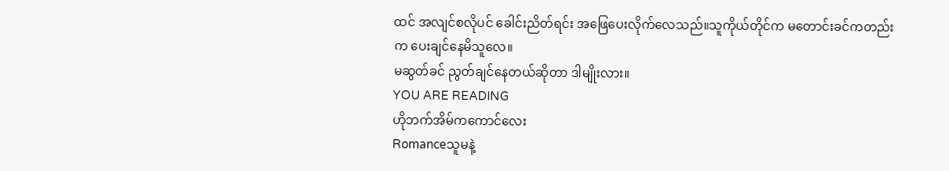ထင် အလျင်စလိုပင် ခေါင်းညိတ်ရင်း အဖြေပေးလိုက်လေသည်။သူကိုယ်တိုင်က မတောင်းခင်ကတည်းက ပေးချင်နေမိသူလေ။
မဆွတ်ခင် ညွတ်ချင်နေတယ်ဆိုတာ ဒါမျိုးလား။
YOU ARE READING
ဟိုဘက်အိမ်ကကောင်လေး
Romanceသူမနဲ့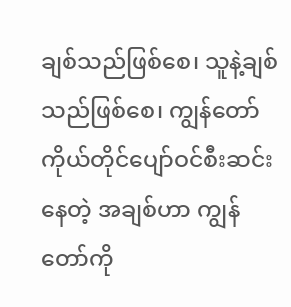ချစ်သည်ဖြစ်စေ၊ သူနဲ့ချစ်သည်ဖြစ်စေ၊ ကျွန်တော်ကိုယ်တိုင်ပျော်ဝင်စီးဆင်းနေတဲ့ အချစ်ဟာ ကျွန်တော်ကို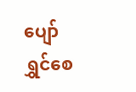ပျော်ရွှင်စေ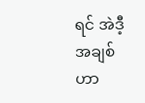ရင် အဲဒီ့အချစ်ဟာ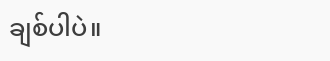ချစ်ပါပဲ။